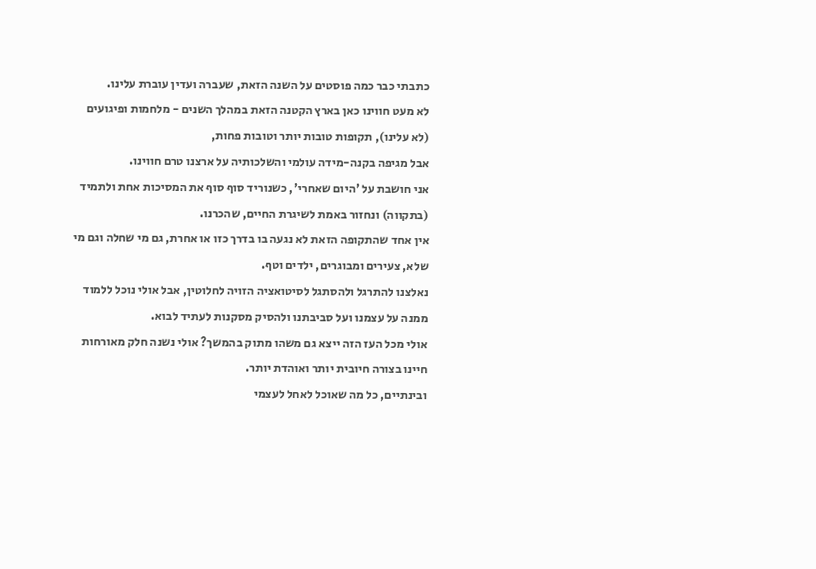כתבתי כבר כמה פוסטים על השנה הזאת, שעברה ועדין עוברת עלינו.
לא מעט חווינו כאן בארץ הקטנה הזאת במהלך השנים - מלחמות ופיגועים (לא עלינו), תקופות טובות יותר וטובות פחות,
אבל מגיפה בקנה-מידה עולמי והשלכותיה על ארצנו טרם חווינו.
אני חושבת על 'היום שאחרי', כשנוריד סוף סוף את המסיכות אחת ולתמיד (בתקווה) ונחזור באמת לשיגרת החיים, שהכרנו.
אין אחד שהתקופה הזאת לא נגעה בו בדרך כזו או אחרת, גם מי שחלה וגם מי שלא, צעירים ומבוגרים, ילדים וטף.
נאלצנו להתרגל ולהסתגל לסיטואציה הזויה לחלוטין, אבל אולי נוכל ללמוד ממנה על עצמנו ועל סביבתנו ולהסיק מסקנות לעתיד לבוא.
אולי מכל העז הזה ייצא גם משהו מתוק בהמשך? אולי נשנה חלק מאורחות חיינו בצורה חיובית יותר ואוהדת יותר.
ובינתיים, כל מה שאוכל לאחל לעצמי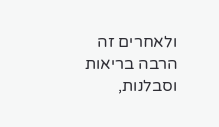ולאחרים זה הרבה בריאות וסבלנות,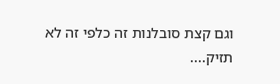וגם קצת סובלנות זה כלפי זה לא תזיק....